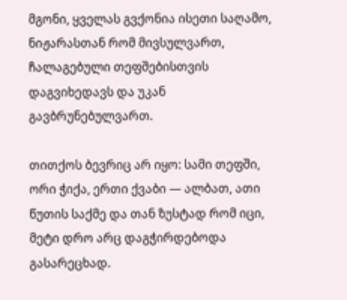მგონი, ყველას გვქონია ისეთი საღამო, ნიჟარასთან რომ მივსულვართ, ჩალაგებული თეფშებისთვის დაგვიხედავს და უკან გავბრუნებულვართ.

თითქოს ბევრიც არ იყო: სამი თეფში, ორი ჭიქა, ერთი ქვაბი — ალბათ, ათი წუთის საქმე და თან ზუსტად რომ იცი, მეტი დრო არც დაგჭირდებოდა გასარეცხად.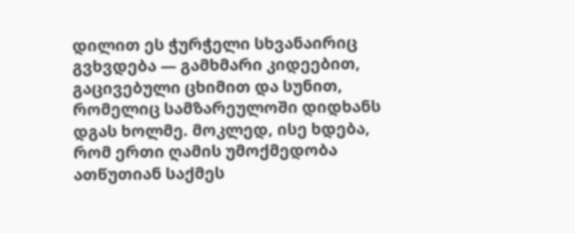დილით ეს ჭურჭელი სხვანაირიც გვხვდება — გამხმარი კიდეებით, გაცივებული ცხიმით და სუნით, რომელიც სამზარეულოში დიდხანს დგას ხოლმე. მოკლედ, ისე ხდება, რომ ერთი ღამის უმოქმედობა ათწუთიან საქმეს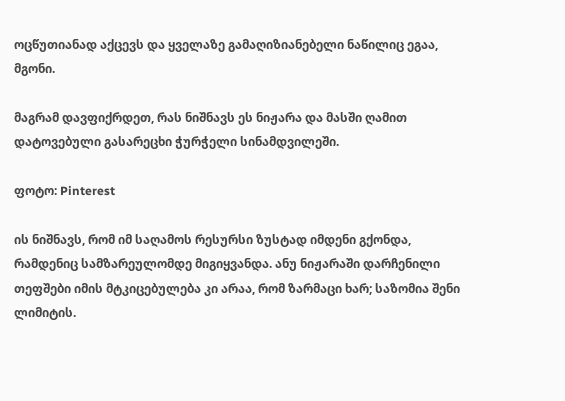ოცწუთიანად აქცევს და ყველაზე გამაღიზიანებელი ნაწილიც ეგაა, მგონი.

მაგრამ დავფიქრდეთ, რას ნიშნავს ეს ნიჟარა და მასში ღამით დატოვებული გასარეცხი ჭურჭელი სინამდვილეში.

ფოტო: Pinterest

ის ნიშნავს, რომ იმ საღამოს რესურსი ზუსტად იმდენი გქონდა, რამდენიც სამზარეულომდე მიგიყვანდა. ანუ ნიჟარაში დარჩენილი თეფშები იმის მტკიცებულება კი არაა, რომ ზარმაცი ხარ; საზომია შენი ლიმიტის.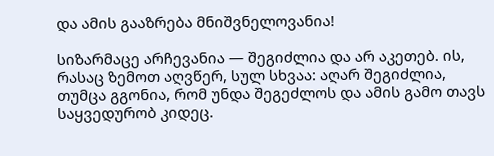და ამის გააზრება მნიშვნელოვანია!

სიზარმაცე არჩევანია — შეგიძლია და არ აკეთებ. ის, რასაც ზემოთ აღვწერ, სულ სხვაა: აღარ შეგიძლია, თუმცა გგონია, რომ უნდა შეგეძლოს და ამის გამო თავს საყვედურობ კიდეც.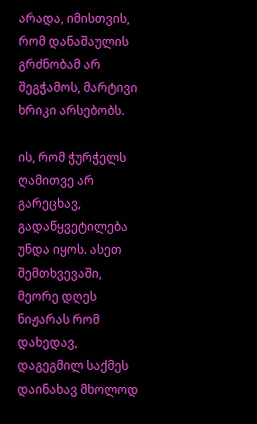არადა, იმისთვის, რომ დანაშაულის გრძნობამ არ შეგჭამოს, მარტივი ხრიკი არსებობს.

ის, რომ ჭურჭელს ღამითვე არ გარეცხავ, გადაწყვეტილება უნდა იყოს. ასეთ შემთხვევაში, მეორე დღეს ნიჟარას რომ დახედავ, დაგეგმილ საქმეს დაინახავ მხოლოდ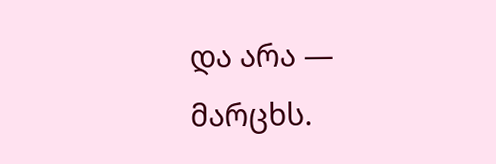და არა — მარცხს.